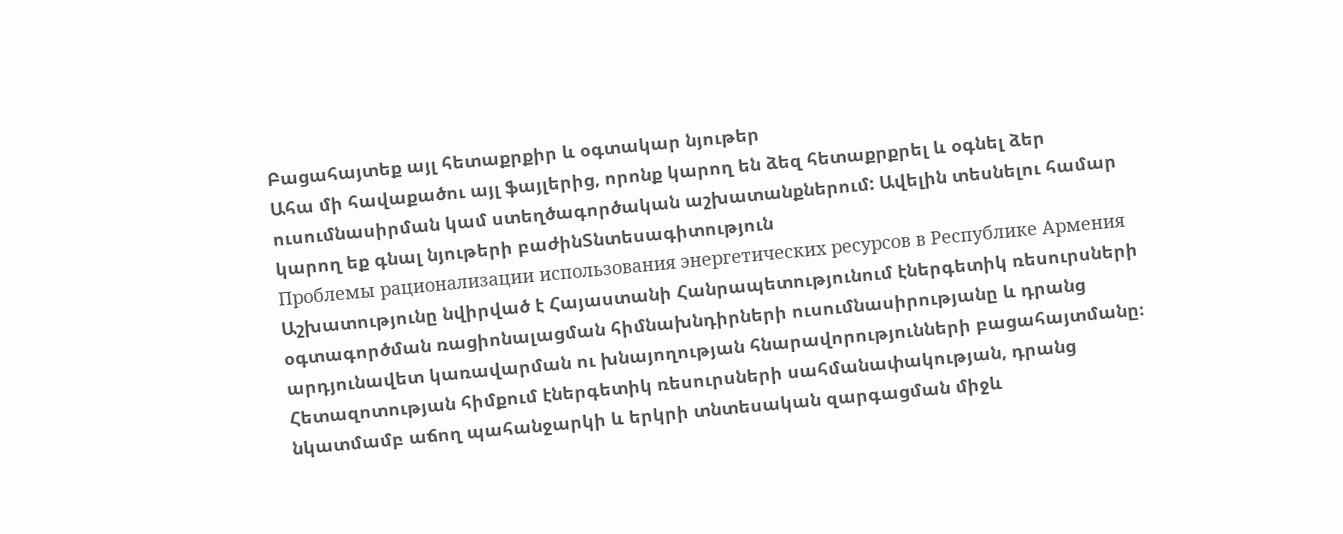Բացահայտեք այլ հետաքրքիր և օգտակար նյութեր
Ահա մի հավաքածու այլ ֆայլերից, որոնք կարող են ձեզ հետաքրքրել և օգնել ձեր ուսումնասիրման կամ ստեղծագործական աշխատանքներում: Ավելին տեսնելու համար կարող եք գնալ նյութերի բաժինՏնտեսագիտություն
Проблемы рационализации использования энергетических ресурсов в Республике Армения
Աշխատությունը նվիրված է Հայաստանի Հանրապետությունում էներգետիկ ռեսուրսների օգտագործման ռացիոնալացման հիմնախնդիրների ուսումնասիրությանը և դրանց արդյունավետ կառավարման ու խնայողության հնարավորությունների բացահայտմանը։ Հետազոտության հիմքում էներգետիկ ռեսուրսների սահմանափակության, դրանց նկատմամբ աճող պահանջարկի և երկրի տնտեսական զարգացման միջև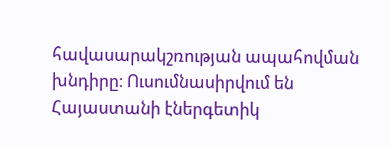հավասարակշռության ապահովման խնդիրը։ Ուսումնասիրվում են Հայաստանի էներգետիկ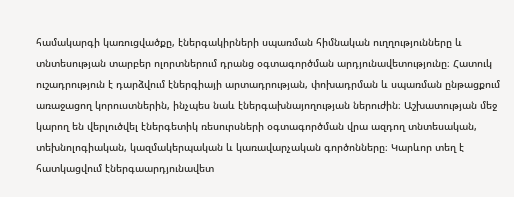համակարգի կառուցվածքը, էներգակիրների սպառման հիմնական ուղղությունները և տնտեսության տարբեր ոլորտներում դրանց օգտագործման արդյունավետությունը։ Հատուկ ուշադրություն է դարձվում էներգիայի արտադրության, փոխադրման և սպառման ընթացքում առաջացող կորուստներին, ինչպես նաև էներգախնայողության ներուժին։ Աշխատության մեջ կարող են վերլուծվել էներգետիկ ռեսուրսների օգտագործման վրա ազդող տնտեսական, տեխնոլոգիական, կազմակերպական և կառավարչական գործոնները։ Կարևոր տեղ է հատկացվում էներգաարդյունավետ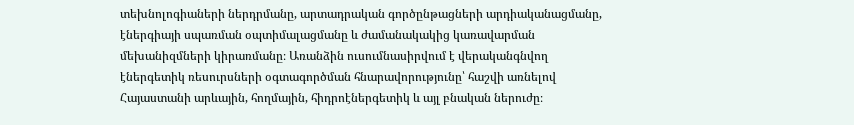տեխնոլոգիաների ներդրմանը, արտադրական գործընթացների արդիականացմանը, էներգիայի սպառման օպտիմալացմանը և ժամանակակից կառավարման մեխանիզմների կիրառմանը։ Առանձին ուսումնասիրվում է վերականգնվող էներգետիկ ռեսուրսների օգտագործման հնարավորությունը՝ հաշվի առնելով Հայաստանի արևային, հողմային, հիդրոէներգետիկ և այլ բնական ներուժը։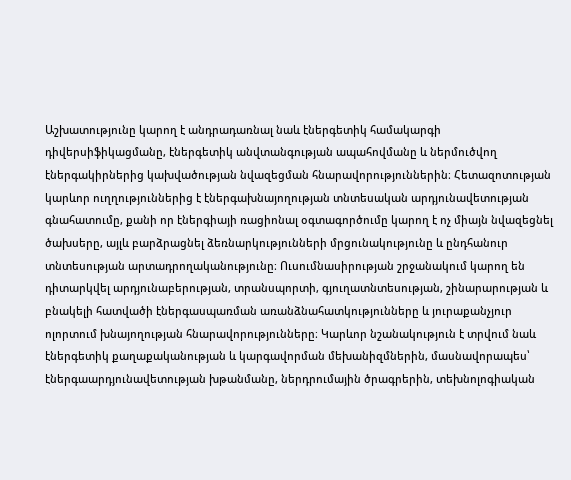Աշխատությունը կարող է անդրադառնալ նաև էներգետիկ համակարգի դիվերսիֆիկացմանը, էներգետիկ անվտանգության ապահովմանը և ներմուծվող էներգակիրներից կախվածության նվազեցման հնարավորություններին։ Հետազոտության կարևոր ուղղություններից է էներգախնայողության տնտեսական արդյունավետության գնահատումը, քանի որ էներգիայի ռացիոնալ օգտագործումը կարող է ոչ միայն նվազեցնել ծախսերը, այլև բարձրացնել ձեռնարկությունների մրցունակությունը և ընդհանուր տնտեսության արտադրողականությունը։ Ուսումնասիրության շրջանակում կարող են դիտարկվել արդյունաբերության, տրանսպորտի, գյուղատնտեսության, շինարարության և բնակելի հատվածի էներգասպառման առանձնահատկությունները և յուրաքանչյուր ոլորտում խնայողության հնարավորությունները։ Կարևոր նշանակություն է տրվում նաև էներգետիկ քաղաքականության և կարգավորման մեխանիզմներին, մասնավորապես՝ էներգաարդյունավետության խթանմանը, ներդրումային ծրագրերին, տեխնոլոգիական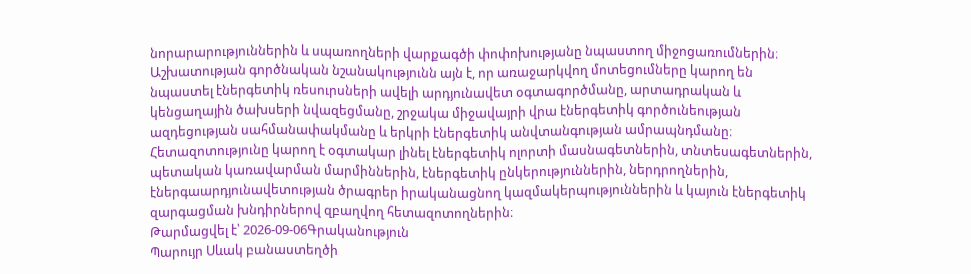նորարարություններին և սպառողների վարքագծի փոփոխությանը նպաստող միջոցառումներին։ Աշխատության գործնական նշանակությունն այն է, որ առաջարկվող մոտեցումները կարող են նպաստել էներգետիկ ռեսուրսների ավելի արդյունավետ օգտագործմանը, արտադրական և կենցաղային ծախսերի նվազեցմանը, շրջակա միջավայրի վրա էներգետիկ գործունեության ազդեցության սահմանափակմանը և երկրի էներգետիկ անվտանգության ամրապնդմանը։ Հետազոտությունը կարող է օգտակար լինել էներգետիկ ոլորտի մասնագետներին, տնտեսագետներին, պետական կառավարման մարմիններին, էներգետիկ ընկերություններին, ներդրողներին, էներգաարդյունավետության ծրագրեր իրականացնող կազմակերպություններին և կայուն էներգետիկ զարգացման խնդիրներով զբաղվող հետազոտողներին։
Թարմացվել է՝ 2026-09-06Գրականություն
Պարույր Սևակ բանաստեղծի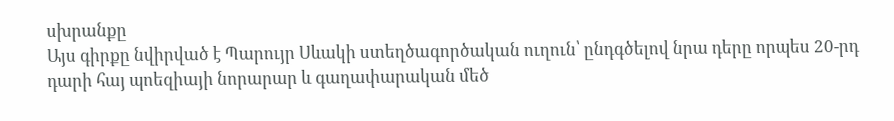սխրանքը
Այս գիրքը նվիրված է Պարույր Սևակի ստեղծագործական ուղուն՝ ընդգծելով նրա դերը որպես 20-րդ դարի հայ պոեզիայի նորարար և գաղափարական մեծ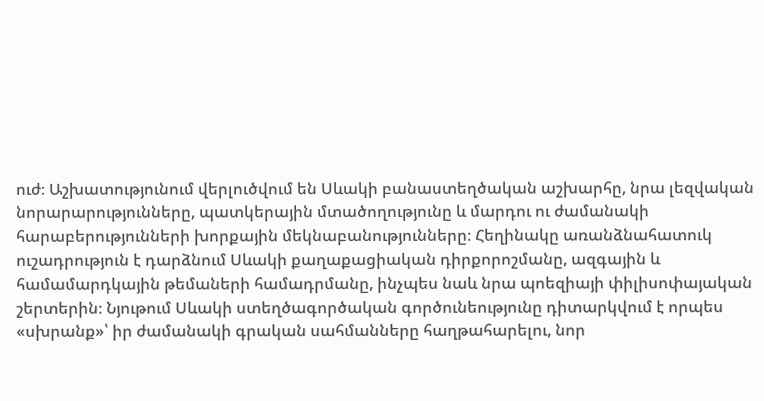ուժ։ Աշխատությունում վերլուծվում են Սևակի բանաստեղծական աշխարհը, նրա լեզվական նորարարությունները, պատկերային մտածողությունը և մարդու ու ժամանակի հարաբերությունների խորքային մեկնաբանությունները։ Հեղինակը առանձնահատուկ ուշադրություն է դարձնում Սևակի քաղաքացիական դիրքորոշմանը, ազգային և համամարդկային թեմաների համադրմանը, ինչպես նաև նրա պոեզիայի փիլիսոփայական շերտերին։ Նյութում Սևակի ստեղծագործական գործունեությունը դիտարկվում է որպես «սխրանք»՝ իր ժամանակի գրական սահմանները հաղթահարելու, նոր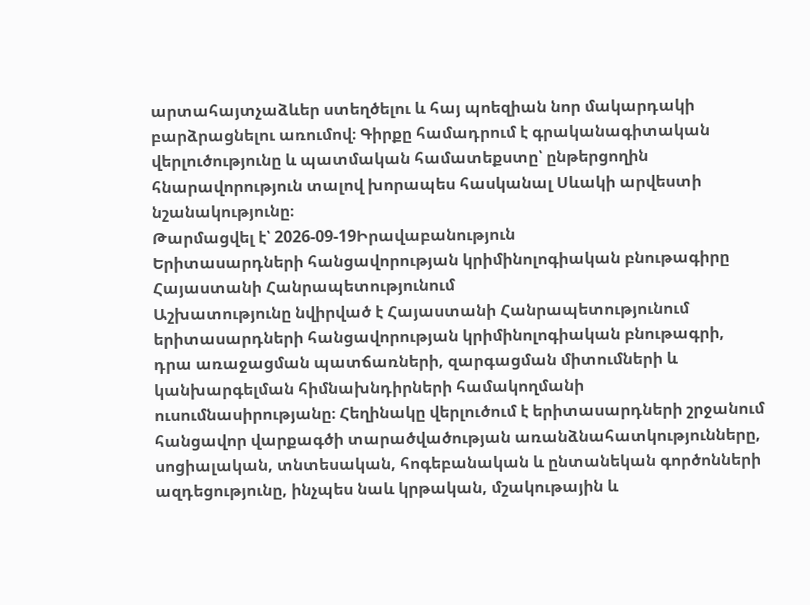արտահայտչաձևեր ստեղծելու և հայ պոեզիան նոր մակարդակի բարձրացնելու առումով։ Գիրքը համադրում է գրականագիտական վերլուծությունը և պատմական համատեքստը՝ ընթերցողին հնարավորություն տալով խորապես հասկանալ Սևակի արվեստի նշանակությունը։
Թարմացվել է՝ 2026-09-19Իրավաբանություն
Երիտասարդների հանցավորության կրիմինոլոգիական բնութագիրը Հայաստանի Հանրապետությունում
Աշխատությունը նվիրված է Հայաստանի Հանրապետությունում երիտասարդների հանցավորության կրիմինոլոգիական բնութագրի, դրա առաջացման պատճառների, զարգացման միտումների և կանխարգելման հիմնախնդիրների համակողմանի ուսումնասիրությանը։ Հեղինակը վերլուծում է երիտասարդների շրջանում հանցավոր վարքագծի տարածվածության առանձնահատկությունները, սոցիալական, տնտեսական, հոգեբանական և ընտանեկան գործոնների ազդեցությունը, ինչպես նաև կրթական, մշակութային և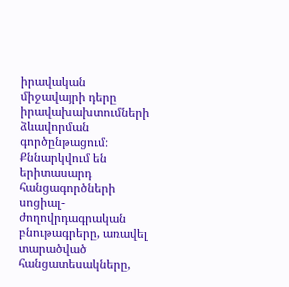իրավական միջավայրի դերը իրավախախտումների ձևավորման գործընթացում։ Քննարկվում են երիտասարդ հանցագործների սոցիալ-ժողովրդագրական բնութագրերը, առավել տարածված հանցատեսակները,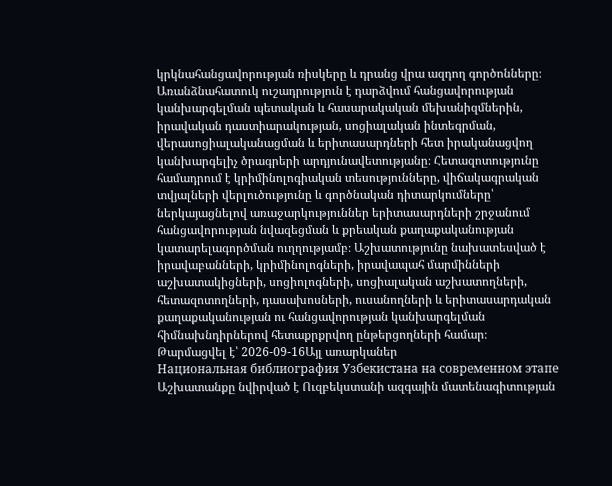կրկնահանցավորության ռիսկերը և դրանց վրա ազդող գործոնները։ Առանձնահատուկ ուշադրություն է դարձվում հանցավորության կանխարգելման պետական և հասարակական մեխանիզմներին, իրավական դաստիարակության, սոցիալական ինտեգրման, վերասոցիալականացման և երիտասարդների հետ իրականացվող կանխարգելիչ ծրագրերի արդյունավետությանը։ Հետազոտությունը համադրում է կրիմինոլոգիական տեսությունները, վիճակագրական տվյալների վերլուծությունը և գործնական դիտարկումները՝ ներկայացնելով առաջարկություններ երիտասարդների շրջանում հանցավորության նվազեցման և քրեական քաղաքականության կատարելագործման ուղղությամբ։ Աշխատությունը նախատեսված է իրավաբանների, կրիմինոլոգների, իրավապահ մարմինների աշխատակիցների, սոցիոլոգների, սոցիալական աշխատողների, հետազոտողների, դասախոսների, ուսանողների և երիտասարդական քաղաքականության ու հանցավորության կանխարգելման հիմնախնդիրներով հետաքրքրվող ընթերցողների համար։
Թարմացվել է՝ 2026-09-16Այլ առարկաներ
Национальная библиография Узбекистана на современном этапе
Աշխատանքը նվիրված է Ուզբեկստանի ազգային մատենագիտության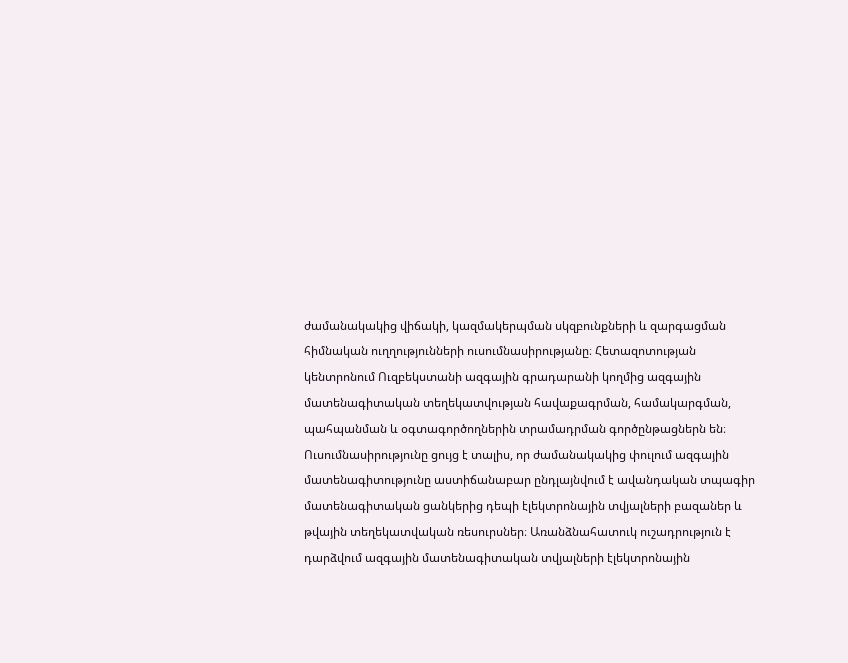ժամանակակից վիճակի, կազմակերպման սկզբունքների և զարգացման հիմնական ուղղությունների ուսումնասիրությանը։ Հետազոտության կենտրոնում Ուզբեկստանի ազգային գրադարանի կողմից ազգային մատենագիտական տեղեկատվության հավաքագրման, համակարգման, պահպանման և օգտագործողներին տրամադրման գործընթացներն են։ Ուսումնասիրությունը ցույց է տալիս, որ ժամանակակից փուլում ազգային մատենագիտությունը աստիճանաբար ընդլայնվում է ավանդական տպագիր մատենագիտական ցանկերից դեպի էլեկտրոնային տվյալների բազաներ և թվային տեղեկատվական ռեսուրսներ։ Առանձնահատուկ ուշադրություն է դարձվում ազգային մատենագիտական տվյալների էլեկտրոնային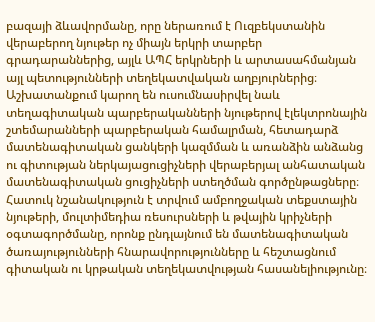բազայի ձևավորմանը, որը ներառում է Ուզբեկստանին վերաբերող նյութեր ոչ միայն երկրի տարբեր գրադարաններից, այլև ԱՊՀ երկրների և արտասահմանյան այլ պետությունների տեղեկատվական աղբյուրներից։ Աշխատանքում կարող են ուսումնասիրվել նաև տեղագիտական պարբերականների նյութերով էլեկտրոնային շտեմարանների պարբերական համալրման, հետադարձ մատենագիտական ցանկերի կազմման և առանձին անձանց ու գիտության ներկայացուցիչների վերաբերյալ անհատական մատենագիտական ցուցիչների ստեղծման գործընթացները։ Հատուկ նշանակություն է տրվում ամբողջական տեքստային նյութերի, մուլտիմեդիա ռեսուրսների և թվային կրիչների օգտագործմանը, որոնք ընդլայնում են մատենագիտական ծառայությունների հնարավորությունները և հեշտացնում գիտական ու կրթական տեղեկատվության հասանելիությունը։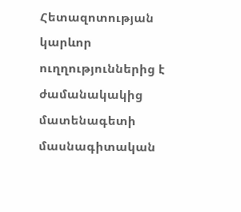Հետազոտության կարևոր ուղղություններից է ժամանակակից մատենագետի մասնագիտական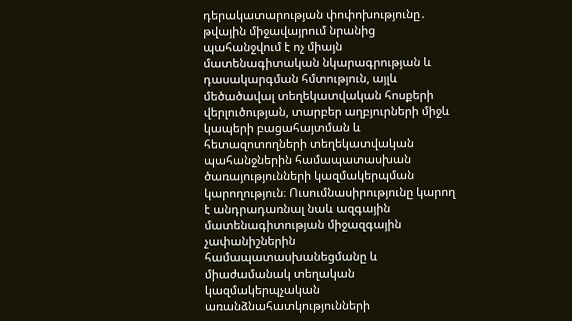դերակատարության փոփոխությունը․ թվային միջավայրում նրանից պահանջվում է ոչ միայն մատենագիտական նկարագրության և դասակարգման հմտություն, այլև մեծածավալ տեղեկատվական հոսքերի վերլուծության, տարբեր աղբյուրների միջև կապերի բացահայտման և հետազոտողների տեղեկատվական պահանջներին համապատասխան ծառայությունների կազմակերպման կարողություն։ Ուսումնասիրությունը կարող է անդրադառնալ նաև ազգային մատենագիտության միջազգային չափանիշներին համապատասխանեցմանը և միաժամանակ տեղական կազմակերպչական առանձնահատկությունների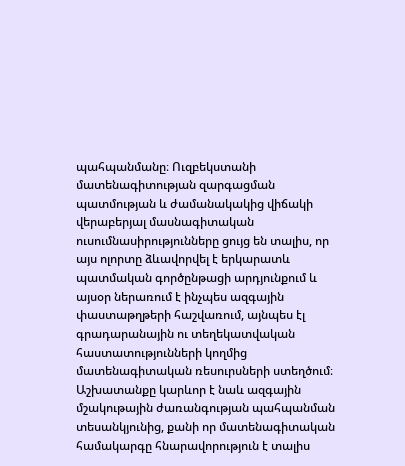պահպանմանը։ Ուզբեկստանի մատենագիտության զարգացման պատմության և ժամանակակից վիճակի վերաբերյալ մասնագիտական ուսումնասիրությունները ցույց են տալիս, որ այս ոլորտը ձևավորվել է երկարատև պատմական գործընթացի արդյունքում և այսօր ներառում է ինչպես ազգային փաստաթղթերի հաշվառում, այնպես էլ գրադարանային ու տեղեկատվական հաստատությունների կողմից մատենագիտական ռեսուրսների ստեղծում։ Աշխատանքը կարևոր է նաև ազգային մշակութային ժառանգության պահպանման տեսանկյունից, քանի որ մատենագիտական համակարգը հնարավորություն է տալիս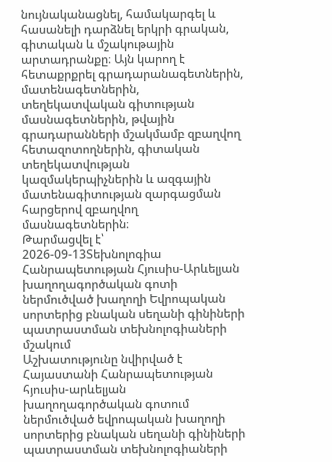նույնականացնել, համակարգել և հասանելի դարձնել երկրի գրական, գիտական և մշակութային արտադրանքը։ Այն կարող է հետաքրքրել գրադարանագետներին, մատենագետներին, տեղեկատվական գիտության մասնագետներին, թվային գրադարանների մշակմամբ զբաղվող հետազոտողներին, գիտական տեղեկատվության կազմակերպիչներին և ազգային մատենագիտության զարգացման հարցերով զբաղվող մասնագետներին։
Թարմացվել է՝ 2026-09-13Տեխնոլոգիա
Հանրապետության Հյուսիս-Արևելյան խաղողագործական գոտի ներմուծված խաղողի Եվրոպական սորտերից բնական սեղանի գինիների պատրաստման տեխնոլոգիաների մշակում
Աշխատությունը նվիրված է Հայաստանի Հանրապետության հյուսիս-արևելյան խաղողագործական գոտում ներմուծված եվրոպական խաղողի սորտերից բնական սեղանի գինիների պատրաստման տեխնոլոգիաների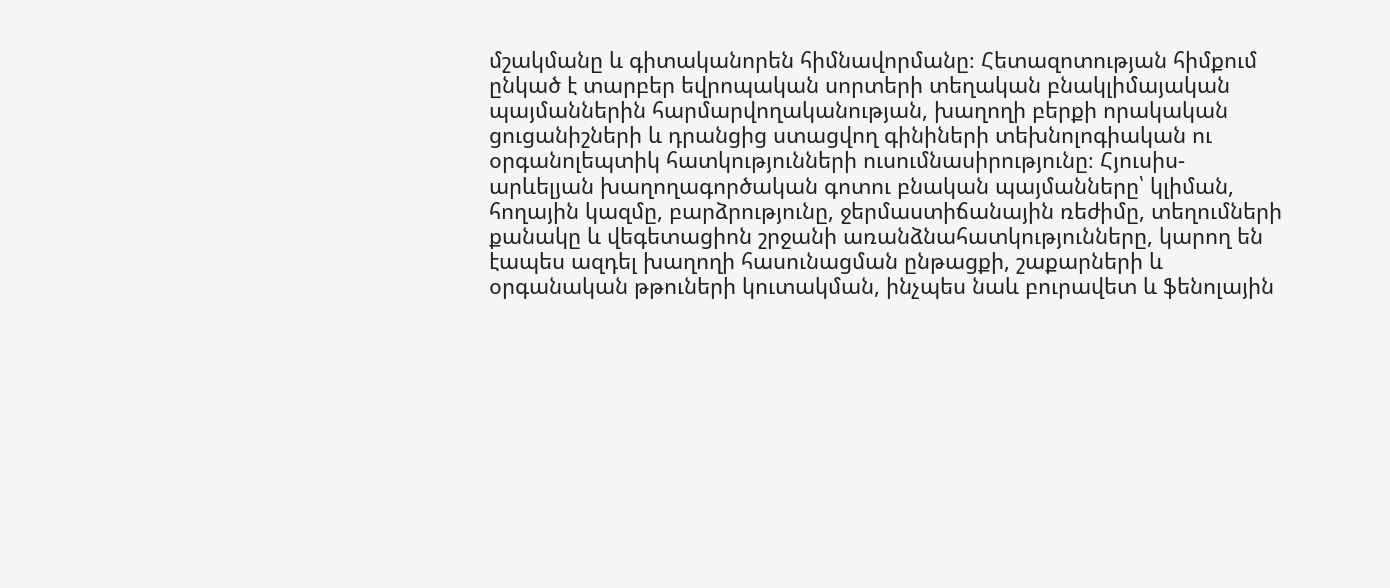մշակմանը և գիտականորեն հիմնավորմանը։ Հետազոտության հիմքում ընկած է տարբեր եվրոպական սորտերի տեղական բնակլիմայական պայմաններին հարմարվողականության, խաղողի բերքի որակական ցուցանիշների և դրանցից ստացվող գինիների տեխնոլոգիական ու օրգանոլեպտիկ հատկությունների ուսումնասիրությունը։ Հյուսիս-արևելյան խաղողագործական գոտու բնական պայմանները՝ կլիման, հողային կազմը, բարձրությունը, ջերմաստիճանային ռեժիմը, տեղումների քանակը և վեգետացիոն շրջանի առանձնահատկությունները, կարող են էապես ազդել խաղողի հասունացման ընթացքի, շաքարների և օրգանական թթուների կուտակման, ինչպես նաև բուրավետ և ֆենոլային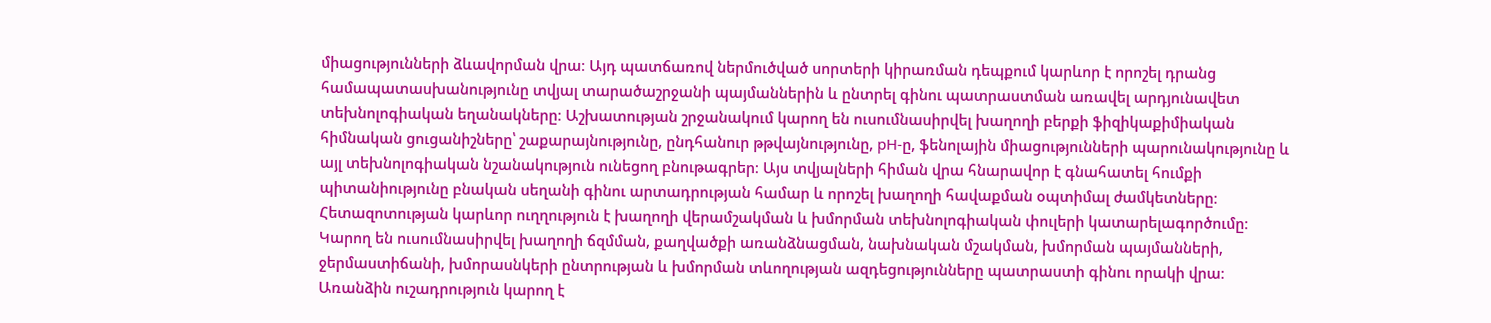միացությունների ձևավորման վրա։ Այդ պատճառով ներմուծված սորտերի կիրառման դեպքում կարևոր է որոշել դրանց համապատասխանությունը տվյալ տարածաշրջանի պայմաններին և ընտրել գինու պատրաստման առավել արդյունավետ տեխնոլոգիական եղանակները։ Աշխատության շրջանակում կարող են ուսումնասիրվել խաղողի բերքի ֆիզիկաքիմիական հիմնական ցուցանիշները՝ շաքարայնությունը, ընդհանուր թթվայնությունը, pH-ը, ֆենոլային միացությունների պարունակությունը և այլ տեխնոլոգիական նշանակություն ունեցող բնութագրեր։ Այս տվյալների հիման վրա հնարավոր է գնահատել հումքի պիտանիությունը բնական սեղանի գինու արտադրության համար և որոշել խաղողի հավաքման օպտիմալ ժամկետները։ Հետազոտության կարևոր ուղղություն է խաղողի վերամշակման և խմորման տեխնոլոգիական փուլերի կատարելագործումը։ Կարող են ուսումնասիրվել խաղողի ճզմման, քաղվածքի առանձնացման, նախնական մշակման, խմորման պայմանների, ջերմաստիճանի, խմորասնկերի ընտրության և խմորման տևողության ազդեցությունները պատրաստի գինու որակի վրա։ Առանձին ուշադրություն կարող է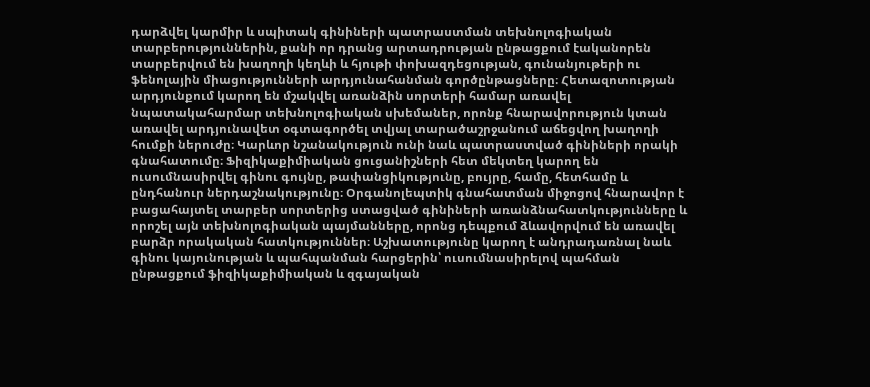դարձվել կարմիր և սպիտակ գինիների պատրաստման տեխնոլոգիական տարբերություններին, քանի որ դրանց արտադրության ընթացքում էականորեն տարբերվում են խաղողի կեղևի և հյութի փոխազդեցության, գունանյութերի ու ֆենոլային միացությունների արդյունահանման գործընթացները։ Հետազոտության արդյունքում կարող են մշակվել առանձին սորտերի համար առավել նպատակահարմար տեխնոլոգիական սխեմաներ, որոնք հնարավորություն կտան առավել արդյունավետ օգտագործել տվյալ տարածաշրջանում աճեցվող խաղողի հումքի ներուժը։ Կարևոր նշանակություն ունի նաև պատրաստված գինիների որակի գնահատումը։ Ֆիզիկաքիմիական ցուցանիշների հետ մեկտեղ կարող են ուսումնասիրվել գինու գույնը, թափանցիկությունը, բույրը, համը, հետհամը և ընդհանուր ներդաշնակությունը։ Օրգանոլեպտիկ գնահատման միջոցով հնարավոր է բացահայտել տարբեր սորտերից ստացված գինիների առանձնահատկությունները և որոշել այն տեխնոլոգիական պայմանները, որոնց դեպքում ձևավորվում են առավել բարձր որակական հատկություններ։ Աշխատությունը կարող է անդրադառնալ նաև գինու կայունության և պահպանման հարցերին՝ ուսումնասիրելով պահման ընթացքում ֆիզիկաքիմիական և զգայական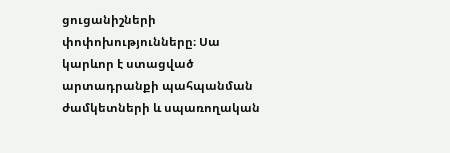ցուցանիշների փոփոխությունները։ Սա կարևոր է ստացված արտադրանքի պահպանման ժամկետների և սպառողական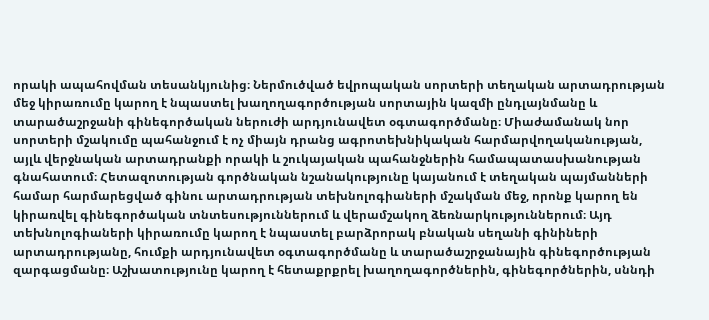որակի ապահովման տեսանկյունից։ Ներմուծված եվրոպական սորտերի տեղական արտադրության մեջ կիրառումը կարող է նպաստել խաղողագործության սորտային կազմի ընդլայնմանը և տարածաշրջանի գինեգործական ներուժի արդյունավետ օգտագործմանը։ Միաժամանակ նոր սորտերի մշակումը պահանջում է ոչ միայն դրանց ագրոտեխնիկական հարմարվողականության, այլև վերջնական արտադրանքի որակի և շուկայական պահանջներին համապատասխանության գնահատում։ Հետազոտության գործնական նշանակությունը կայանում է տեղական պայմանների համար հարմարեցված գինու արտադրության տեխնոլոգիաների մշակման մեջ, որոնք կարող են կիրառվել գինեգործական տնտեսություններում և վերամշակող ձեռնարկություններում։ Այդ տեխնոլոգիաների կիրառումը կարող է նպաստել բարձրորակ բնական սեղանի գինիների արտադրությանը, հումքի արդյունավետ օգտագործմանը և տարածաշրջանային գինեգործության զարգացմանը։ Աշխատությունը կարող է հետաքրքրել խաղողագործներին, գինեգործներին, սննդի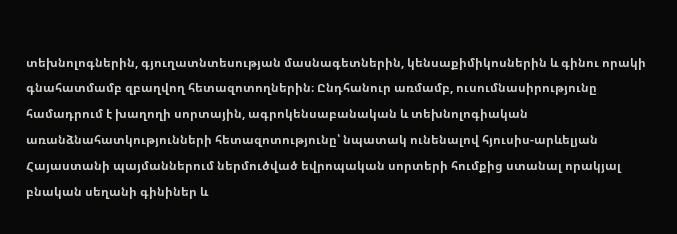տեխնոլոգներին, գյուղատնտեսության մասնագետներին, կենսաքիմիկոսներին և գինու որակի գնահատմամբ զբաղվող հետազոտողներին։ Ընդհանուր առմամբ, ուսումնասիրությունը համադրում է խաղողի սորտային, ագրոկենսաբանական և տեխնոլոգիական առանձնահատկությունների հետազոտությունը՝ նպատակ ունենալով հյուսիս-արևելյան Հայաստանի պայմաններում ներմուծված եվրոպական սորտերի հումքից ստանալ որակյալ բնական սեղանի գինիներ և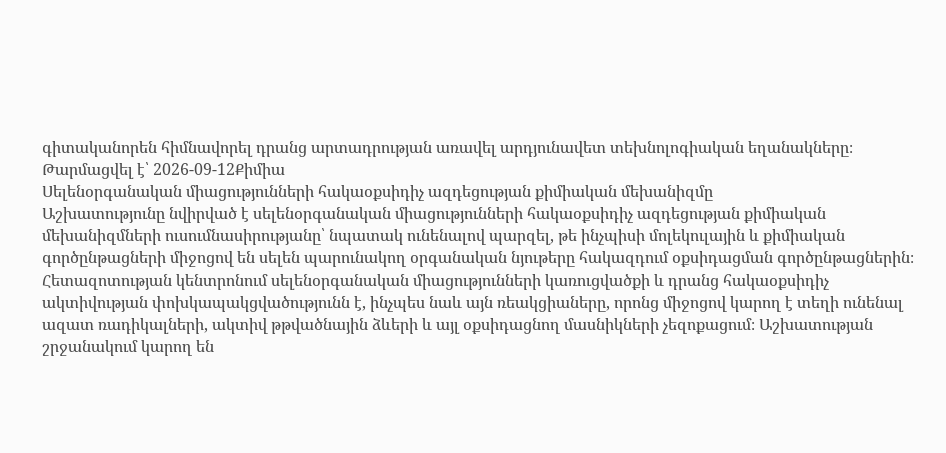գիտականորեն հիմնավորել դրանց արտադրության առավել արդյունավետ տեխնոլոգիական եղանակները։
Թարմացվել է՝ 2026-09-12Քիմիա
Սելենօրգանական միացությունների հակաօքսիդիչ ազդեցության քիմիական մեխանիզմը
Աշխատությունը նվիրված է սելենօրգանական միացությունների հակաօքսիդիչ ազդեցության քիմիական մեխանիզմների ուսումնասիրությանը՝ նպատակ ունենալով պարզել, թե ինչպիսի մոլեկուլային և քիմիական գործընթացների միջոցով են սելեն պարունակող օրգանական նյութերը հակազդում օքսիդացման գործընթացներին։ Հետազոտության կենտրոնում սելենօրգանական միացությունների կառուցվածքի և դրանց հակաօքսիդիչ ակտիվության փոխկապակցվածությունն է, ինչպես նաև այն ռեակցիաները, որոնց միջոցով կարող է տեղի ունենալ ազատ ռադիկալների, ակտիվ թթվածնային ձևերի և այլ օքսիդացնող մասնիկների չեզոքացում։ Աշխատության շրջանակում կարող են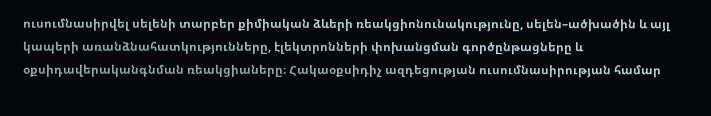ուսումնասիրվել սելենի տարբեր քիմիական ձևերի ռեակցիոնունակությունը, սելեն–ածխածին և այլ կապերի առանձնահատկությունները, էլեկտրոնների փոխանցման գործընթացները և օքսիդավերականգնման ռեակցիաները։ Հակաօքսիդիչ ազդեցության ուսումնասիրության համար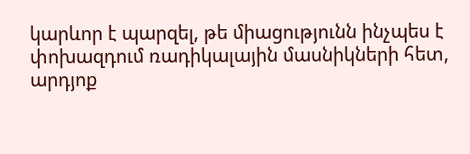կարևոր է պարզել, թե միացությունն ինչպես է փոխազդում ռադիկալային մասնիկների հետ, արդյոք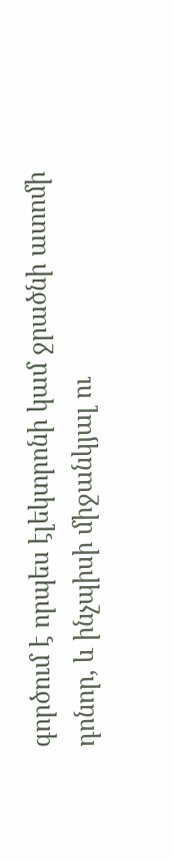գործում է որպես էլեկտրոնի կամ ջրածնի ատոմի դոնոր, և ինչպիսի միջանկյալ ու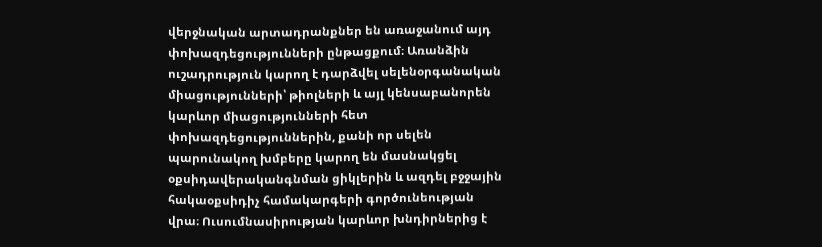վերջնական արտադրանքներ են առաջանում այդ փոխազդեցությունների ընթացքում։ Առանձին ուշադրություն կարող է դարձվել սելենօրգանական միացությունների՝ թիոլների և այլ կենսաբանորեն կարևոր միացությունների հետ փոխազդեցություններին, քանի որ սելեն պարունակող խմբերը կարող են մասնակցել օքսիդավերականգնման ցիկլերին և ազդել բջջային հակաօքսիդիչ համակարգերի գործունեության վրա։ Ուսումնասիրության կարևոր խնդիրներից է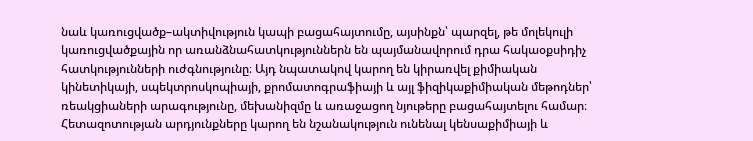նաև կառուցվածք–ակտիվություն կապի բացահայտումը, այսինքն՝ պարզել, թե մոլեկուլի կառուցվածքային որ առանձնահատկություններն են պայմանավորում դրա հակաօքսիդիչ հատկությունների ուժգնությունը։ Այդ նպատակով կարող են կիրառվել քիմիական կինետիկայի, սպեկտրոսկոպիայի, քրոմատոգրաֆիայի և այլ ֆիզիկաքիմիական մեթոդներ՝ ռեակցիաների արագությունը, մեխանիզմը և առաջացող նյութերը բացահայտելու համար։ Հետազոտության արդյունքները կարող են նշանակություն ունենալ կենսաքիմիայի և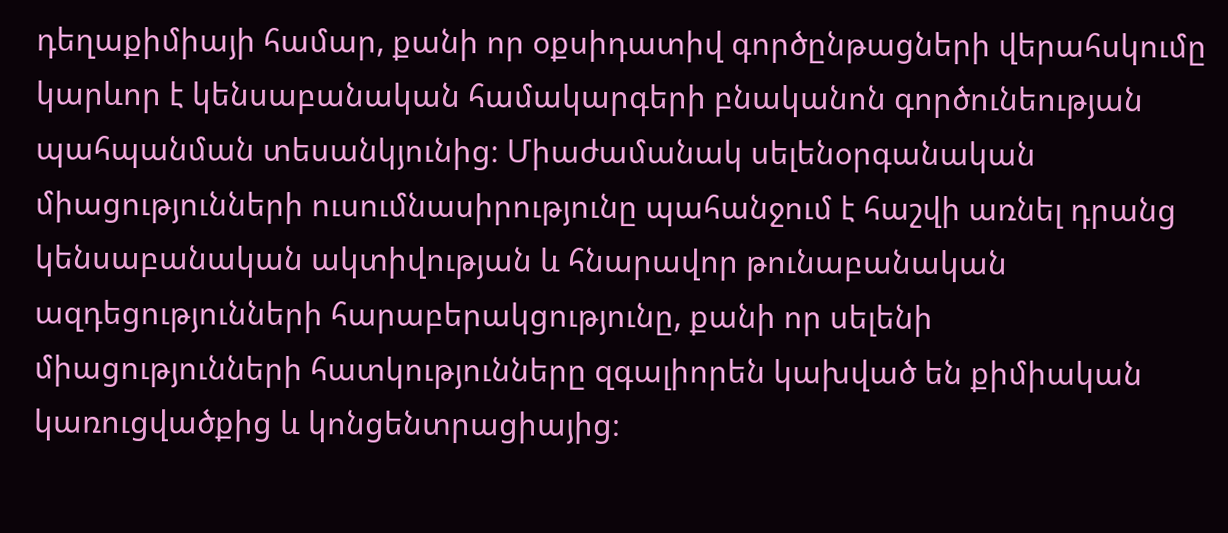դեղաքիմիայի համար, քանի որ օքսիդատիվ գործընթացների վերահսկումը կարևոր է կենսաբանական համակարգերի բնականոն գործունեության պահպանման տեսանկյունից։ Միաժամանակ սելենօրգանական միացությունների ուսումնասիրությունը պահանջում է հաշվի առնել դրանց կենսաբանական ակտիվության և հնարավոր թունաբանական ազդեցությունների հարաբերակցությունը, քանի որ սելենի միացությունների հատկությունները զգալիորեն կախված են քիմիական կառուցվածքից և կոնցենտրացիայից։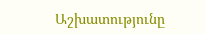Աշխատությունը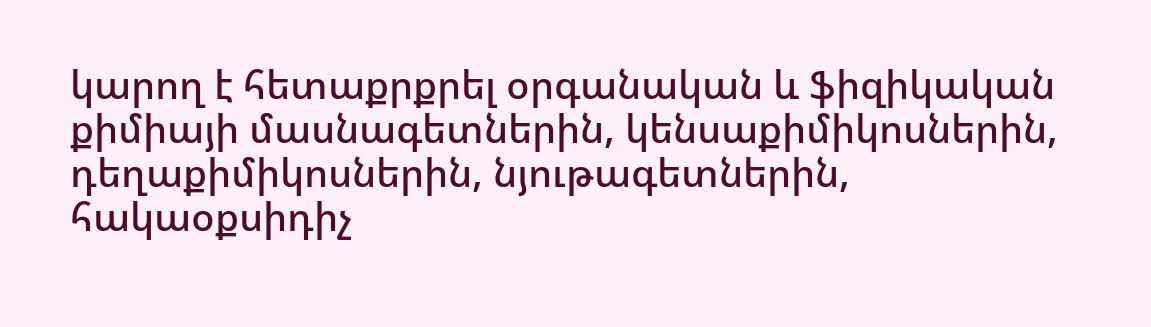կարող է հետաքրքրել օրգանական և ֆիզիկական քիմիայի մասնագետներին, կենսաքիմիկոսներին, դեղաքիմիկոսներին, նյութագետներին, հակաօքսիդիչ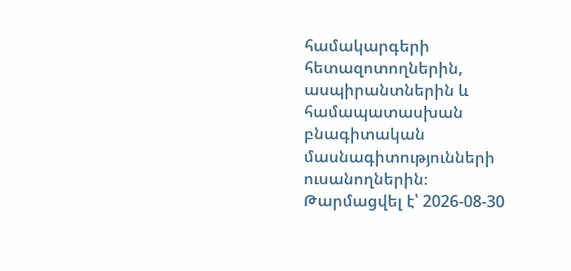համակարգերի հետազոտողներին, ասպիրանտներին և համապատասխան բնագիտական մասնագիտությունների ուսանողներին։
Թարմացվել է՝ 2026-08-30